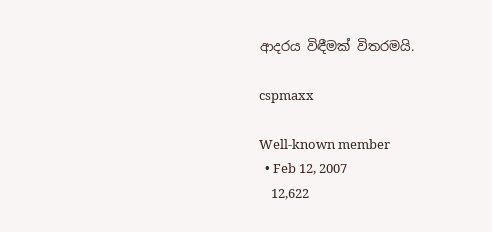ආදරය විඳීමක් විතරමයි.

cspmaxx

Well-known member
  • Feb 12, 2007
    12,622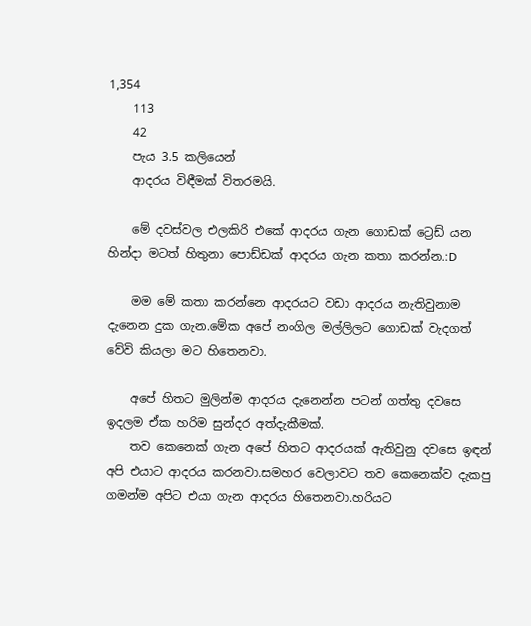1,354
    113
    42
    පැය 3.5 කලියෙන්
    ආදරය විඳීමක් විතරමයි.

    මේ දවස්වල එලකිරි එකේ ආදරය ගැන ගොඩක් ට්‍රෙඩ් යන හින්දා මටත් හිතුනා පොඩ්ඩක් ආදරය ගැන කතා කරන්න.:D

    මම මේ කතා කරන්නෙ ආදරයට වඩා ආදරය නැතිවුනාම දැනෙන දුක ගැන.මේක අපේ නංගිල මල්ලිලට ගොඩක් වැදගත් වේවි කියලා මට හිතෙනවා.

    අපේ හිතට මුලින්ම ආදරය දැනෙන්න පටන් ගත්තු දවසෙ ඉදලම ඒක හරිම සුන්දර අත්දැකීමක්.
    තව කෙනෙක් ගැන අපේ හිතට ආදරයක් ඇතිවුනු දවසෙ ඉඳන් අපි එයාට ආදරය කරනවා.සමහර වෙලාවට තව කෙනෙක්ව දැකපු ගමන්ම අපිට එයා ගැන ආදරය හිතෙනවා.හරියට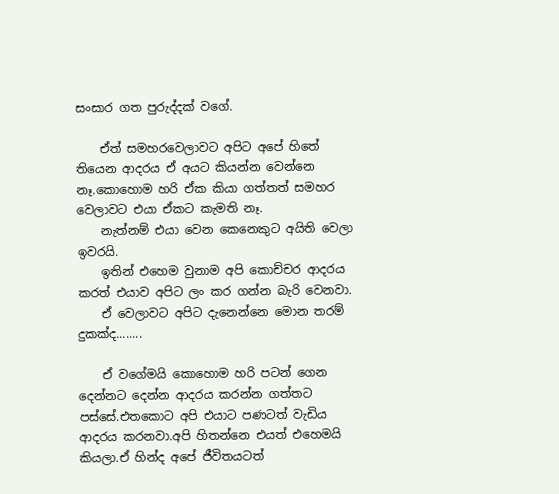සංසාර ගත පුරුද්දක් වගේ.

    ඒත් සමහරවෙලාවට අපිට අපේ හිතේ තියෙන ආදරය ඒ අයට කියන්න වෙන්නෙ නෑ.කොහොම හරි ඒක කියා ගත්තත් සමහර වෙලාවට එයා ඒකට කැමති නෑ.
    නැත්නම් එයා වෙන කෙනෙකුට අයිති වෙලා ඉවරයි.
    ඉතින් එහෙම වුනාම අපි කොච්චර ආදරය කරත් එයාව අපිට ලං කර ගන්න බැරි වෙනවා.
    ඒ වෙලාවට අපිට දැනෙන්නෙ මොන තරම් දුකක්ද........

    ඒ වගේමයි කොහොම හරි පටන් ගෙන දෙන්නට දෙන්න ආදරය කරන්න ගත්තට පස්සේ.එතකොට අපි එයාට පණටත් වැඩිය ආදරය කරනවා.අපි හිතන්නෙ එයත් එහෙමයි කියලා.ඒ හින්ද අපේ ජීවිතයටත්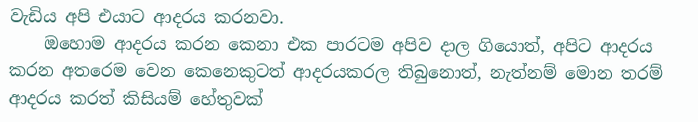වැඩිය අපි එයාට ආදරය කරනවා.
    ඔහොම ආදරය කරන කෙනා එක පාරටම අපිව දාල ගියොත්, අපිට ආදරය කරන අතරෙම වෙන කෙනෙකුටත් ආදරයකරල තිබුනොත්, නැත්නම් මොන තරම් ආදරය කරත් කිසියම් හේතුවක්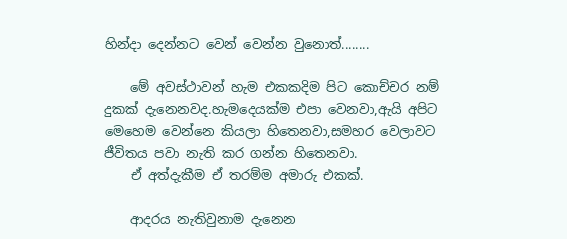හින්දා දෙන්නට වෙන් වෙන්න වුනොත්........

    මේ අවස්ථාවන් හැම එකකදිම පිට කොච්චර නම් දුකක් දැනෙනවද.හැමදෙයක්ම එපා වෙනවා,ඇයි අපිට මෙහෙම වෙන්නෙ කියලා හිතෙනවා,සමහර වෙලාවට ජීවිතය පවා නැති කර ගන්න හිතෙනවා.
    ඒ අත්දැකීම ඒ තරම්ම අමාරු එකක්.

    ආදරය නැතිවුනාම දැනෙන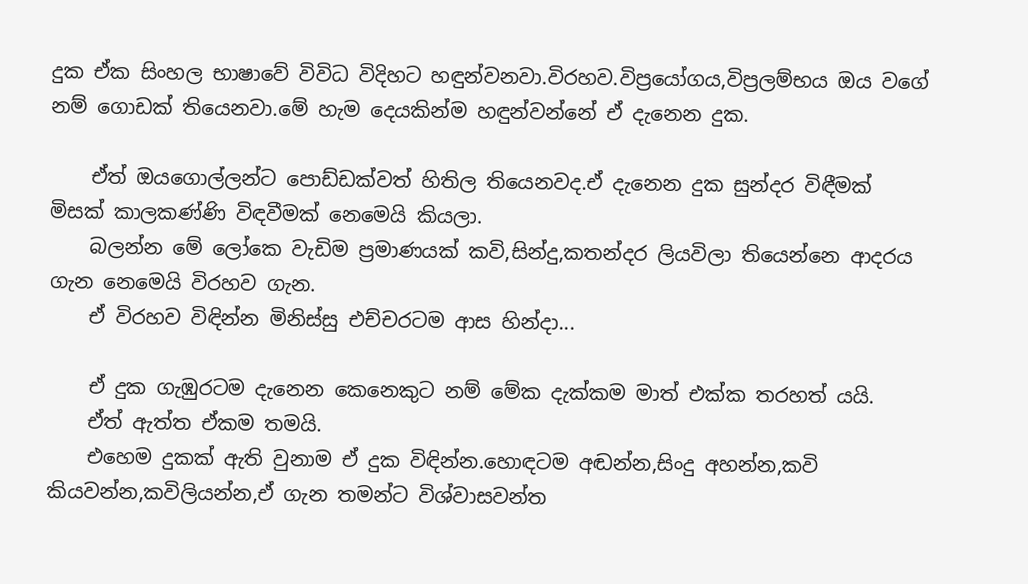දුක ඒක සිංහල භාෂාවේ විවිධ විදිහට හඳුන්වනවා.විරහව.විප්‍රයෝගය,විප්‍රලම්භය ඔය වගේ නම් ගොඩක් තියෙනවා.මේ හැම දෙයකින්ම හඳුන්වන්නේ ඒ දැනෙන දුක.

    ඒත් ඔයගොල්ලන්ට පොඩ්ඩක්වත් හිතිල තියෙනවද.ඒ දැනෙන දුක සුන්දර විඳීමක් මිසක් කාලකණ්ණි විඳවීමක් නෙමෙයි කියලා.
    බලන්න මේ ලෝකෙ වැඩිම ප්‍රමාණයක් කවි,සින්දු,කතන්දර ලියවිලා තියෙන්නෙ ආදරය ගැන නෙමෙයි විරහව ගැන.
    ඒ විරහව විඳින්න මිනිස්සු එච්චරටම ආස හින්දා...

    ඒ දුක ගැඹුරටම දැනෙන කෙනෙකුට නම් මේක දැක්කම මාත් එක්ක තරහත් යයි.
    ඒත් ඇත්ත ඒකම තමයි.
    එහෙම දුකක් ඇති වුනාම ඒ දුක විඳින්න.හොඳටම අඬන්න,සිංදු අහන්න,කවි කියවන්න,කවිලියන්න,ඒ ගැන තමන්ට විශ්වාසවන්ත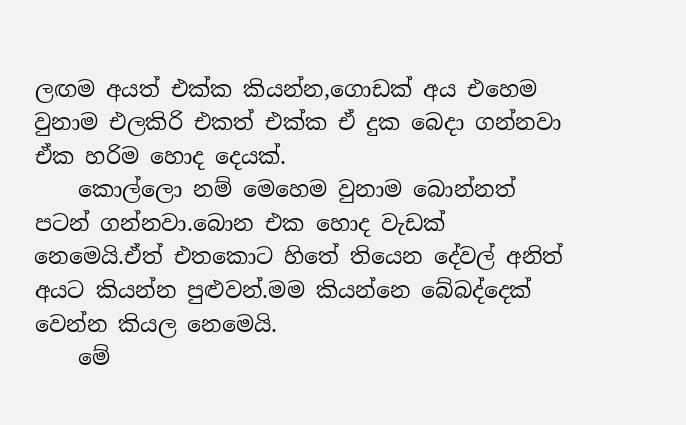ලඟම අයත් එක්ක කියන්න,ගොඩක් අය එහෙම වුනාම එලකිරි එකත් එක්ක ඒ දුක බෙදා ගන්නවා ඒක හරිම හොද දෙයක්.
    කොල්ලො නම් මෙහෙම වුනාම බොන්නත් පටන් ගන්නවා.බොන එක හොද වැඩක් නෙමෙයි.ඒත් එතකොට හිතේ තියෙන දේවල් අනිත් අයට කියන්න පුළුවන්.මම කියන්නෙ බේබද්දෙක් වෙන්න කියල නෙමෙයි.
    මේ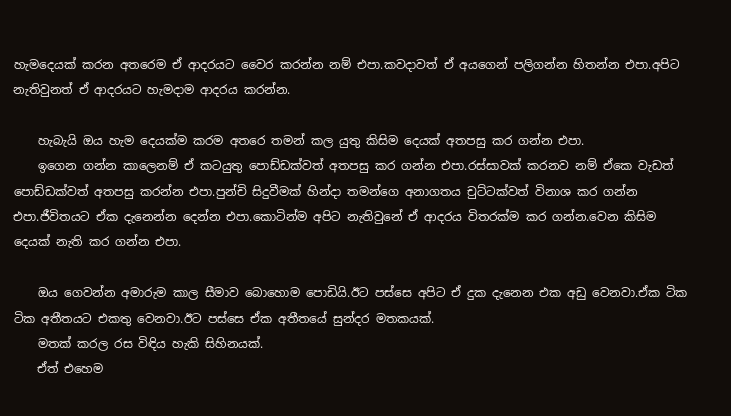හැමදෙයක් කරන අතරෙම ඒ ආදරයට වෛර කරන්න නම් එපා.කවදාවත් ඒ අයගෙන් පලිගන්න හිතන්න එපා.අපිට නැතිවුනත් ඒ ආදරයට හැමදාම ආදරය කරන්න.

    හැබැයි ඔය හැම දෙයක්ම කරම අතරෙ තමන් කල යුතු කිසිම දෙයක් අතපසු කර ගන්න එපා.
    ඉගෙන ගන්න කාලෙනම් ඒ කටයුතු පොඩ්ඩක්වත් අතපසු කර ගන්න එපා.රස්සාවක් කරනව නම් ඒකෙ වැඩත් පොඩ්ඩක්වත් අතපසු කරන්න එපා.පුන්චි සිදුවීමක් හින්දා තමන්ගෙ අනාගතය චුට්ටක්වත් විනාශ කර ගන්න එපා.ජීවිතයට ඒක දැනෙන්න දෙන්න එපා.කොටින්ම අපිට නැතිවුනේ ඒ ආදරය විතරක්ම කර ගන්න.වෙන කිසිම දෙයක් නැති කර ගන්න එපා.

    ඔය ගෙවන්න අමාරුම කාල සීමාව බොහොම පොඩියි.ඊට පස්සෙ අපිට ඒ දුක දැනෙන එක අඩු වෙනවා.ඒක ටික ටික අතීතයට එකතු වෙනවා.ඊට පස්සෙ ඒක අතීතයේ සුන්දර මතකයක්.
    මතක් කරල රස විඳිය හැකි සිහිනයක්.
    ඒත් එහෙම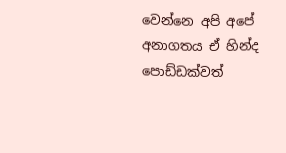වෙන්නෙ අපි අපේ අනාගතය ඒ හින්ද පොඩ්ඩක්වත්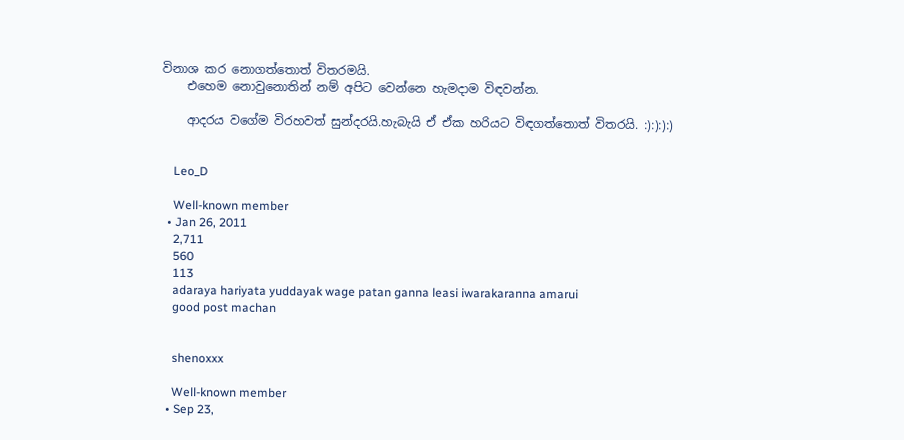විනාශ කර නොගත්තොත් විතරමයි.
    එහෙම නොවුනොතින් නම් අපිට වෙන්නෙ හැමදාම විඳවන්න.

    ආදරය වගේම විරහවත් සුන්දරයි.හැබැයි ඒ ඒක හරියට විඳගත්තොත් විතරයි. :):):):)


    Leo_D

    Well-known member
  • Jan 26, 2011
    2,711
    560
    113
    adaraya hariyata yuddayak wage patan ganna leasi iwarakaranna amarui
    good post machan


    shenoxxx

    Well-known member
  • Sep 23,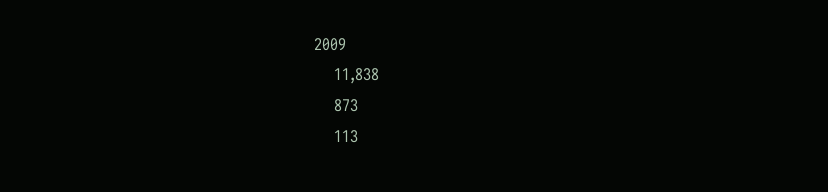2009
    11,838
    873
    113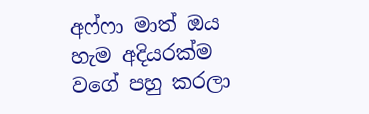අෆ්ෆා මාත් ඔය හැම අදියරක්ම වගේ පහු කරලා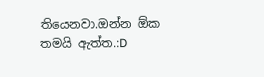තියෙනවා.ඔන්න ඕක තමයි ඇත්ත.:D